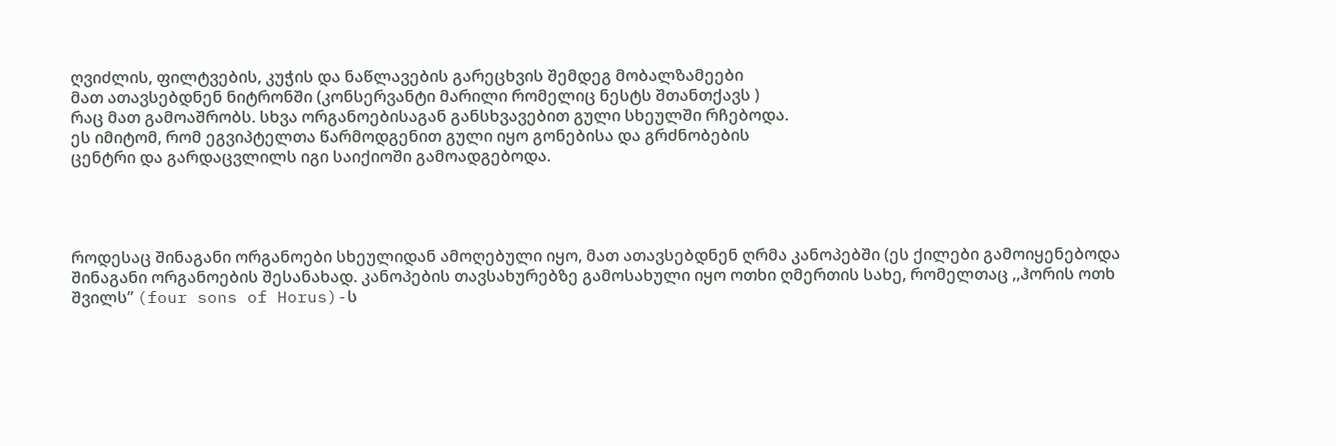ღვიძლის, ფილტვების, კუჭის და ნაწლავების გარეცხვის შემდეგ მობალზამეები
მათ ათავსებდნენ ნიტრონში (კონსერვანტი მარილი რომელიც ნესტს შთანთქავს )
რაც მათ გამოაშრობს. სხვა ორგანოებისაგან განსხვავებით გული სხეულში რჩებოდა.
ეს იმიტომ, რომ ეგვიპტელთა წარმოდგენით გული იყო გონებისა და გრძნობების
ცენტრი და გარდაცვლილს იგი საიქიოში გამოადგებოდა.




როდესაც შინაგანი ორგანოები სხეულიდან ამოღებული იყო, მათ ათავსებდნენ ღრმა კანოპებში (ეს ქილები გამოიყენებოდა შინაგანი ორგანოების შესანახად. კანოპების თავსახურებზე გამოსახული იყო ოთხი ღმერთის სახე, რომელთაც ,,ჰორის ოთხ შვილს” (four sons of Horus)-ს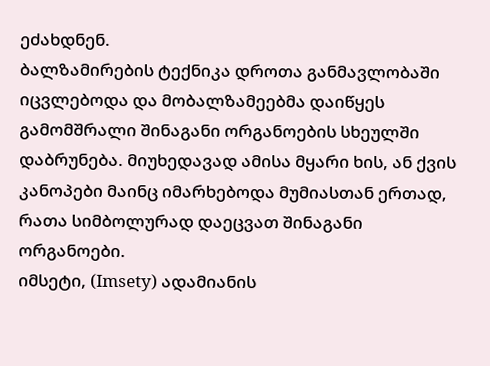ეძახდნენ.
ბალზამირების ტექნიკა დროთა განმავლობაში იცვლებოდა და მობალზამეებმა დაიწყეს გამომშრალი შინაგანი ორგანოების სხეულში დაბრუნება. მიუხედავად ამისა მყარი ხის, ან ქვის კანოპები მაინც იმარხებოდა მუმიასთან ერთად, რათა სიმბოლურად დაეცვათ შინაგანი ორგანოები.
იმსეტი, (Imsety) ადამიანის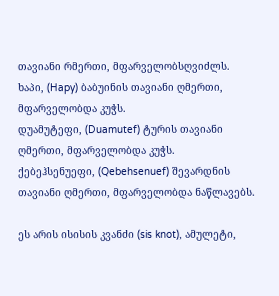თავიანი რმერთი, მფარველობსღვიძლს.
ხაპი, (Hapy) ბაბუინის თავიანი ღმერთი, მფარველობდა კუჭს.
დუამუტეფი, (Duamutef) ტურის თავიანი ღმერთი, მფარველობდა კუჭს.
ქებეჰსენუეფი, (Qebehsenuef) შევარდნის თავიანი ღმერთი, მფარველობდა ნაწლავებს.

ეს არის ისისის კვანძი (sis knot), ამულეტი,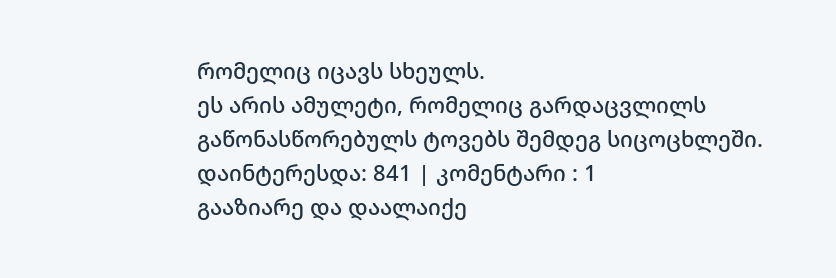რომელიც იცავს სხეულს.
ეს არის ამულეტი, რომელიც გარდაცვლილს გაწონასწორებულს ტოვებს შემდეგ სიცოცხლეში.
დაინტერესდა: 841 | კომენტარი : 1
გააზიარე და დაალაიქე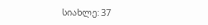სიახლე: 37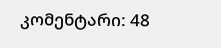კომენტარი: 48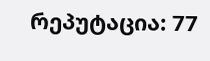რეპუტაცია: 77